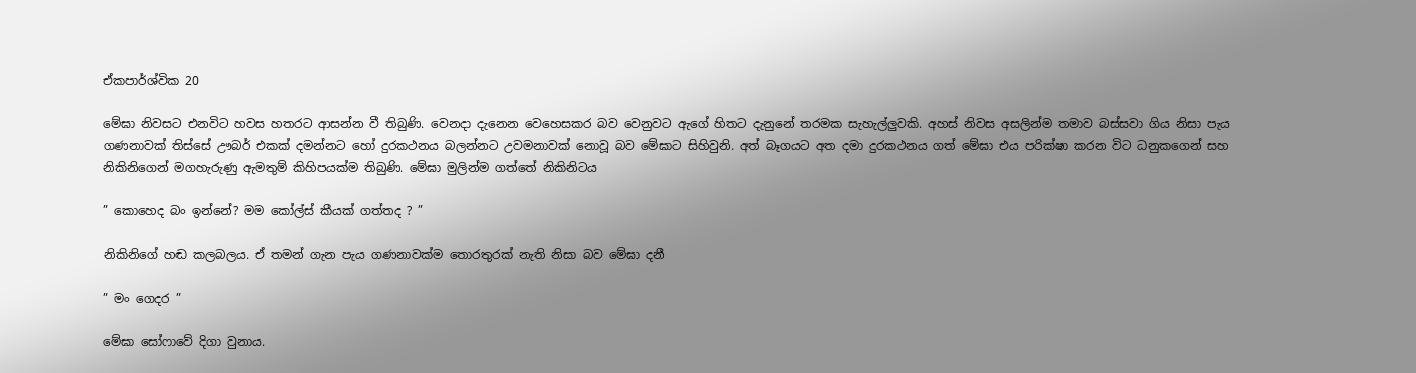ඒකපාර්ශ්වික 20

මේඝා නිවසට එනවිට හවස හතරට ආසන්න වී තිබුණි. වෙනදා දැනෙන වෙහෙසකර බව වෙනුවට ඇගේ හිතට දැනුනේ තරමක සැහැල්ලුවකි. අහස් නිවස අසලින්ම තමාව බස්සවා ගිය නිසා පැය ගණනාවක් තිස්සේ ඌබර් එකක් දමන්නට හෝ දුරකථනය බලන්නට උවමනාවක් නොවූ බව මේඝාට සිහිවුනි. අත් බෑගයට අත දමා දුරකථනය ගත් මේඝා එය පරික්ෂා කරන විට ධනුකගෙන් සහ නිකිනිගෙන් මගහැරුණු ඇමතුම් කිහිපයක්ම තිබුණි. මේඝා මුලින්ම ගත්තේ නිකිනිටය

” කොහෙද බං ඉන්නේ? මම කෝල්ස් කීයක් ගත්තද ? ”

නිකිනිගේ හඬ කලබලය. ඒ තමන් ගැන පැය ගණනාවක්ම තොරතුරක් නැති නිසා බව මේඝා දනී

” මං ගෙදර ”

මේඝා සෝෆාවේ දිගා වුනාය.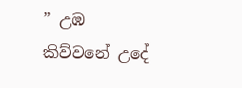” උඹ කිව්වනේ උදේ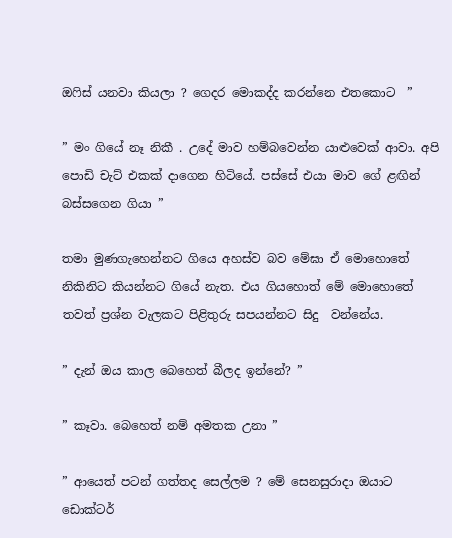ඔෆිස් යනවා කියලා ? ගෙදර මොකද්ද කරන්නෙ එතකොට  ”

” මං ගියේ නෑ නිකී . උදේ මාව හම්බවෙන්න යාළුවෙක් ආවා. අපි පොඩි චැට් එකක් දාගෙන හිටියේ. පස්සේ එයා මාව ගේ ළඟින් බස්සගෙන ගියා ”

තමා මුණගැහෙන්නට ගියෙ අහස්ව බව මේඝා ඒ මොහොතේ නිකිනිට කියන්නට ගියේ නැත. එය ගියහොත් මේ මොහොතේ තවත් ප්‍රශ්න වැලකට පිළිතුරු සපයන්නට සිදු  වන්නේය.

” දැන් ඔය කාල බෙහෙත් බීලද ඉන්නේ? ”

” කෑවා. බෙහෙත් නම් අමතක උනා ”

” ආයෙත් පටන් ගත්තද සෙල්ලම ? මේ සෙනසුරාදා ඔයාට ඩොක්ටර්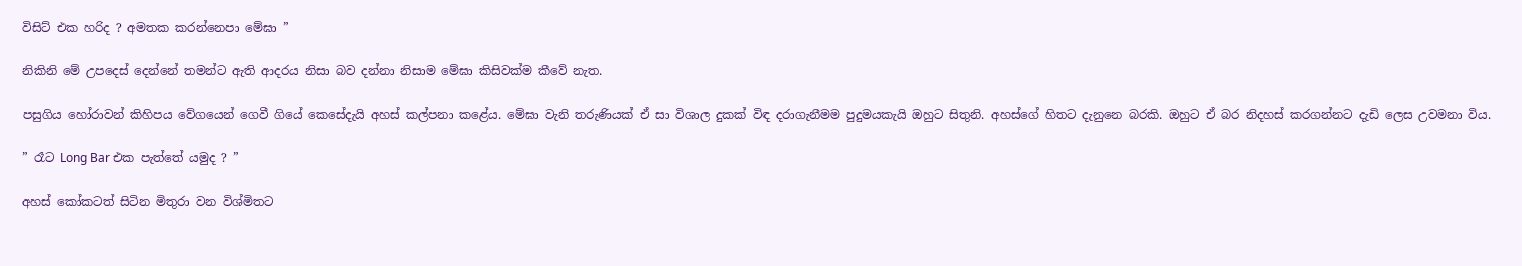විසිට් එක හරිද ? අමතක කරන්නෙපා මේඝා ”

නිකිනි මේ උපදෙස් දෙන්නේ තමන්ට ඇති ආදරය නිසා බව දන්නා නිසාම මේඝා කිසිවක්ම කීවේ නැත.

පසුගිය හෝරාවන් කිහිපය වේගයෙන් ගෙවී ගියේ කෙසේදැයි අහස් කල්පනා කළේය. මේඝා වැනි තරුණියක් ඒ සා විශාල දුකක් විඳ දරාගැනීමම පුදුමයකැයි ඔහුට සිතුනි. අහස්ගේ හිතට දැනුනෙ බරකි. ඔහුට ඒ බර නිදහස් කරගන්නට දැඩි ලෙස උවමනා විය.

” රෑට Long Bar එක පැත්තේ යමුද ? ”

අහස් කෝකටත් සිටින මිතුරා වන විශ්මිතට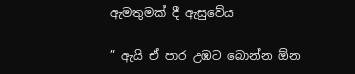ඇමතුමක් දී ඇසුවේය

” ඇයි ඒ පාර උඹට බොන්න ඕන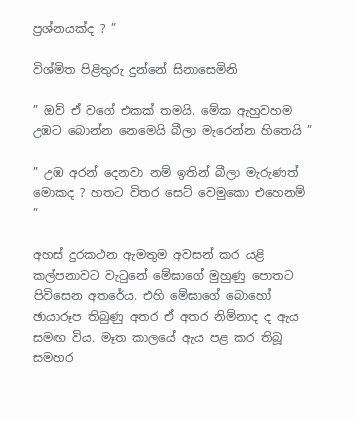ප්‍රශ්නයක්ද ? ”

විශ්මිත පිළිතුරු දුන්නේ සිනාසෙමිනි

” ඔව් ඒ වගේ එකක් තමයි. මේක ඇහුවහම උඹට බොන්න නෙමෙයි බීලා මැරෙන්න හිතෙයි ”

” උඹ අරන් දෙනවා නම් ඉතින් බීලා මැරුණත් මොකද ? හතට විතර සෙට් වෙමුකො එහෙනම්  ”

අහස් දුරකථන ඇමතුම අවසන් කර යළි කල්පනාවට වැටුනේ මේඝාගේ මුහුණු පොතට පිවිසෙන අතරේය. එහි මේඝාගේ බොහෝ ඡායාරූප තිබුණු අතර ඒ අතර නිම්නාද ද ඇය සමඟ විය. මෑත කාලයේ ඇය පළ කර තිබූ සමහර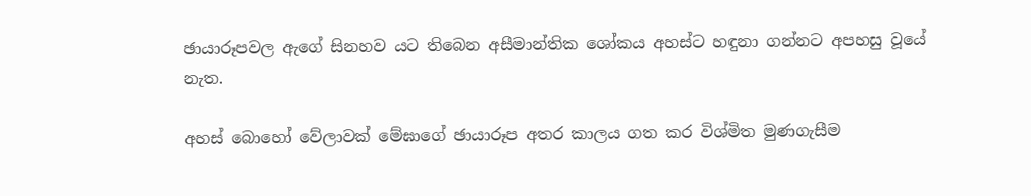ඡායාරූපවල ඇගේ සිනහව යට තිබෙන අසීමාන්තික ශෝකය අහස්ට හඳුනා ගන්නට අපහසු වූයේ නැත.

අහස් බොහෝ වේලාවක් මේඝාගේ ඡායාරූප අතර කාලය ගත කර විශ්මිත මුණගැසීම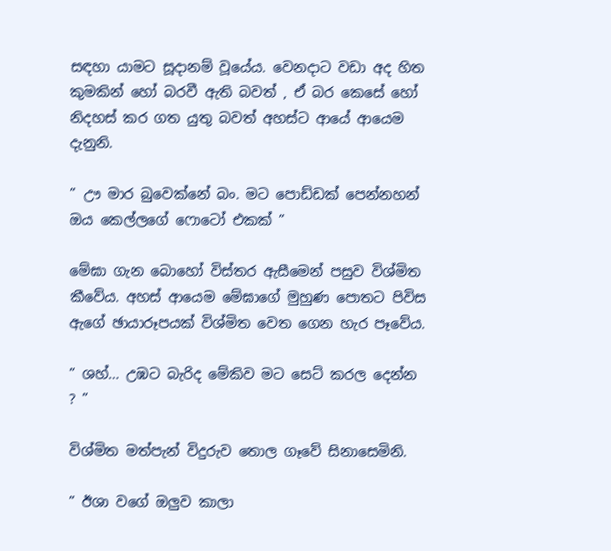සඳහා යාමට සූදානම් වූයේය. වෙනදාට වඩා අද හිත කුමකින් හෝ බරවී ඇති බවත් , ඒ බර කෙසේ හෝ නිදහස් කර ගත යුතු බවත් අහස්ට ආයේ ආයෙම දැනුනි.

” ඌ මාර බුවෙක්නේ බං. මට පොඩ්ඩක් පෙන්නහන් ඔය කෙල්ලගේ ෆොටෝ එකක් ”

මේඝා ගැන බොහෝ විස්තර ඇසීමෙන් පසුව විශ්මිත කීවේය. අහස් ආයෙම මේඝාගේ මුහුණ පොතට පිවිස ඇගේ ඡායාරූපයක් විශ්මිත වෙත ගෙන හැර පෑවේය.

” ශහ්… උඹට බැරිද මේකිව මට සෙට් කරල දෙන්න ? ”

විශ්මිත මත්පැන් විදුරුව තොල ගෑවේ සිනාසෙමිනි.

” ඊශා වගේ ඔලුව කාලා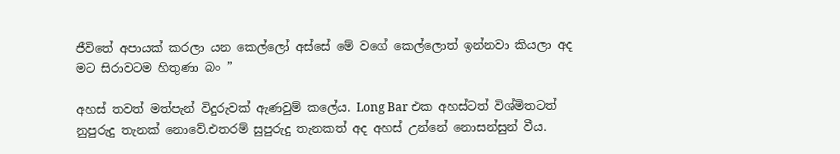ජීවිතේ අපායක් කරලා යන කෙල්ලෝ අස්සේ මේ වගේ කෙල්ලොත් ඉන්නවා කියලා අද මට සිරාවටම හිතුණා බං ”

අහස් තවත් මත්පැන් විදුරුවක් ඇණවුම් කලේය. Long Bar එක අහස්ටත් විශ්මිතටත් නුපුරුදු තැනක් නොවේ.එතරම් සුපුරුදු තැනකත් අද අහස් උන්නේ නොසන්සුන් වීය.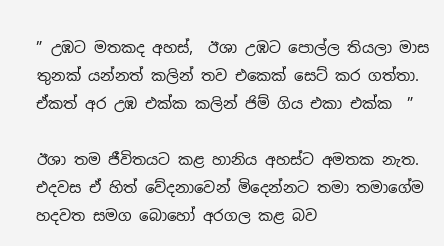” උඹට මතකද අහස්,  ඊශා උඹට පොල්ල තියලා මාස තුනක් යන්නත් කලින් තව එකෙක් සෙට් කර ගත්තා. ඒකත් අර උඹ එක්ක කලින් ජිම් ගිය එකා එක්ක  ”

ඊශා තම ජීවිතයට කළ හානිය අහස්ට අමතක නැත. එදවස ඒ හිත් වේදනාවෙන් මිදෙන්නට තමා තමාගේම හදවත සමග බොහෝ අරගල කළ බව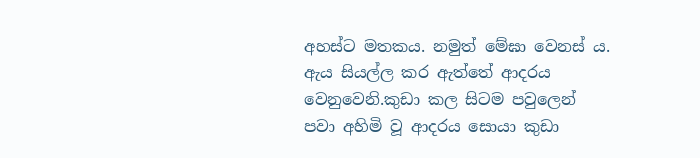අහස්ට මතකය. නමුත් මේඝා වෙනස්‍ ය. ඇය සියල්ල කර ඇත්තේ ආදරය වෙනුවෙනි.කුඩා කල සිටම පවුලෙන් පවා අහිමි වූ ආදරය සොයා කුඩා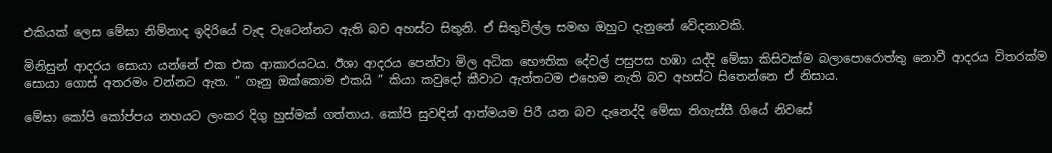එකියක් ලෙස මේඝා නිම්නාද ඉදිරියේ වැඳ වැටෙන්නට ඇති බව අහස්ට සිතුනි. ඒ සිතුවිල්ල සමඟ ඔහුට දැනුනේ වේදනාවකි.

මිනිසුන් ආදරය සොයා යන්නේ එක එක ආකාරයටය. ඊශා ආදරය පෙන්වා මිල අධික භෞතික දේවල් පසුපස හඹා යද්දි මේඝා කිසිවක්ම බලාපොරොත්තු නොවී ආදරය විතරක්ම සොයා ගොස් අතරමං වන්නට ඇත. ” ගෑනු ඔක්කොම එකයි ” කියා කවුදෝ කීවාට ඇත්තටම එහෙම නැති බව අහස්ට සිතෙන්නෙ ඒ නිසාය.

මේඝා කෝපි කෝප්පය නහයට ලංකර දිගු හුස්මක් ගත්තාය. කෝපි සුවඳින් ආත්මයම පිරී යන බව දැනෙද්දි මේඝා තිගැස්සී ගියේ නිවසේ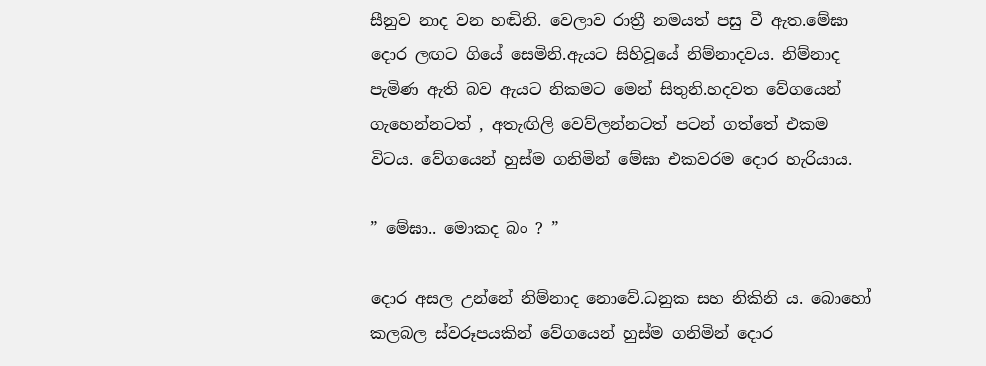සීනුව නාද වන හඬිනි. වෙලාව රාත්‍රී නමයත් පසු වී ඇත.මේඝා දොර ලඟට ගියේ සෙමිනි.ඇයට සිහිවූයේ නිම්නාදවය. නිම්නාද පැමිණ ඇති බව ඇයට නිකමට මෙන් සිතුනි.හදවත වේගයෙන් ගැහෙන්නටත් , අතැඟිලි වෙව්ලන්නටත් පටන් ගත්තේ එකම විටය. වේගයෙන් හුස්ම ගනිමින් මේඝා එකවරම දොර හැරියාය.

” මේඝා.. මොකද බං ? ”

දොර අසල උන්නේ නිම්නාද නොවේ.ධනුක සහ නිකිනි ය. බොහෝ කලබල ස්වරූපයකින් වේගයෙන් හුස්ම ගනිමින් දොර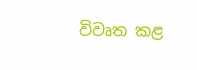විවෘත කළ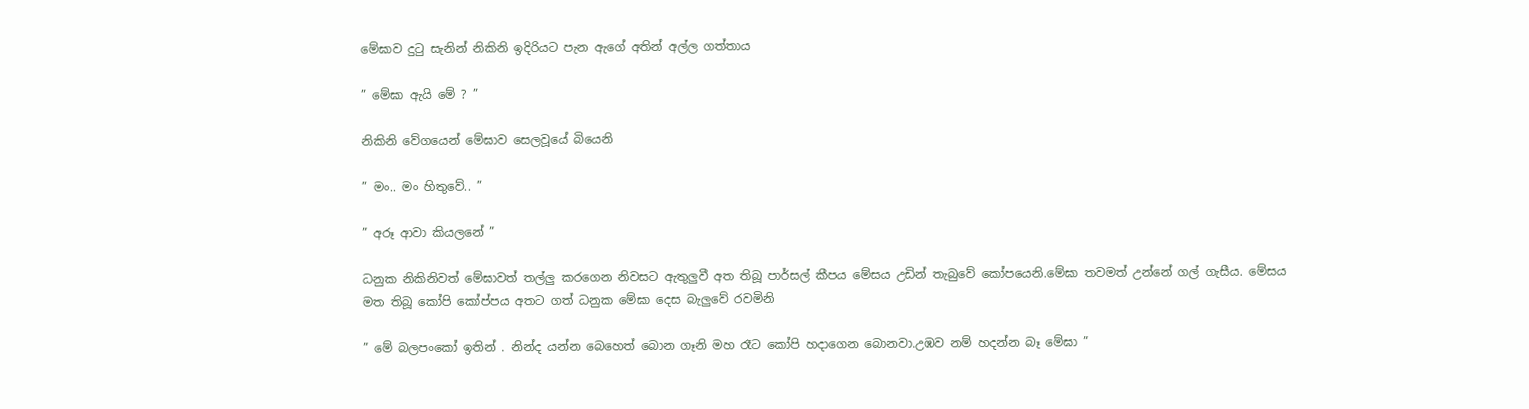මේඝාව දුටු සැනින් නිකිනි ඉදිරියට පැන ඇගේ අතින් අල්ල ගත්තාය

” මේඝා ඇයි මේ ? ”

නිකිනි වේගයෙන් මේඝාව සෙලවූයේ බියෙනි

” මං.. මං හිතුවේ.. ”

” අරූ ආවා කියලනේ ”

ධනුක නිකිනිවත් මේඝාවත් තල්ලු කරගෙන නිවසට ඇතුලුවී අත තිබූ පාර්සල් කීපය මේසය උඩින් තැබුවේ කෝපයෙනි.මේඝා තවමත් උන්නේ ගල් ගැසීය. මේසය මත තිබූ කෝපි කෝප්පය අතට ගත් ධනුක මේඝා දෙස බැලුවේ රවමිනි

” මේ බලපංකෝ ඉතින් . නින්ද යන්න බෙහෙත් බොන ගෑනි මහ රෑට කෝපි හදාගෙන බොනවා.උඹව නම් හදන්න බෑ මේඝා ”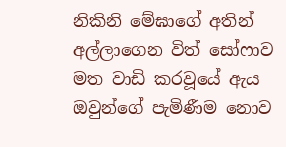නිකිනි මේඝාගේ අතින් අල්ලාගෙන විත් සෝෆාව මත වාඩි කරවූයේ ඇය ඔවුන්ගේ පැමිණීම නොව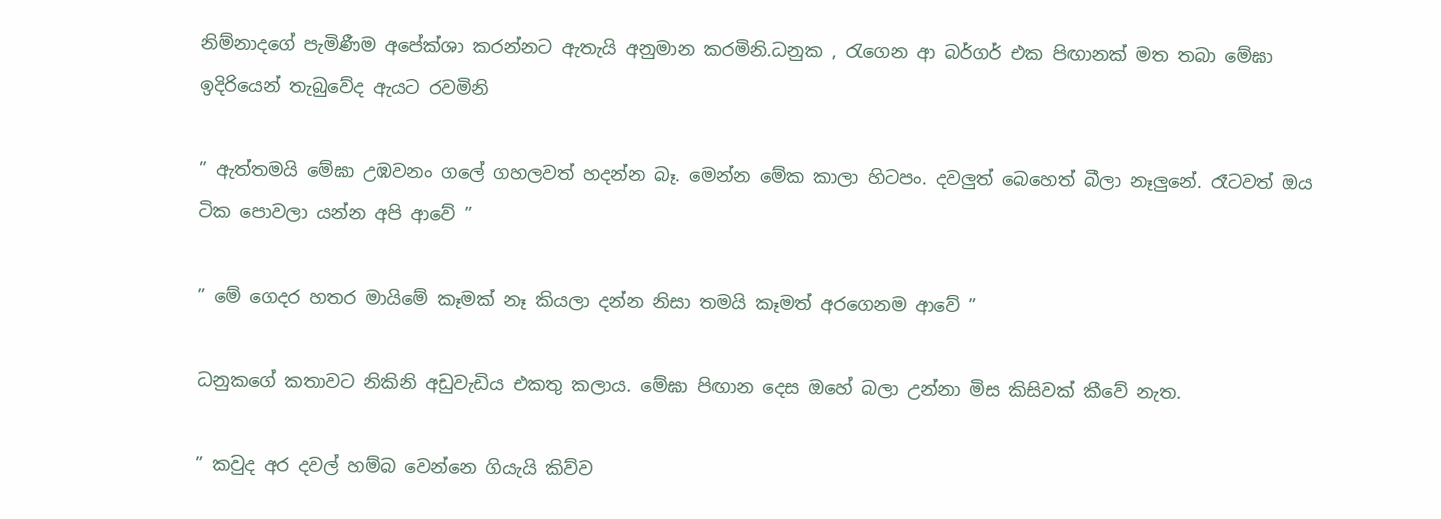නිම්නාදගේ පැමිණීම අපේක්ශා කරන්නට ඇතැයි අනුමාන කරමිනි.ධනුක , රැගෙන ආ බර්ගර් එක පිඟානක් මත තබා මේඝා ඉදිරියෙන් තැබුවේද ඇයට රවමිනි

” ඇත්තමයි මේඝා උඹවනං ගලේ ගහලවත් හදන්න බෑ. මෙන්න මේක කාලා හිටපං. දවලුත් බෙහෙත් බීලා නෑලුනේ. රෑටවත් ඔය ටික පොවලා යන්න අපි ආවේ ”

” මේ ගෙදර හතර මායිමේ කෑමක් නෑ කියලා දන්න නිසා තමයි කෑමත් අරගෙනම ආවේ ”

ධනුකගේ කතාවට නිකිනි අඩුවැඩිය එකතු කලාය. මේඝා පිඟාන දෙස ඔහේ බලා උන්නා මිස කිසිවක් කීවේ නැත.

” කවුද අර දවල් හම්බ වෙන්නෙ ගියැයි කිව්ව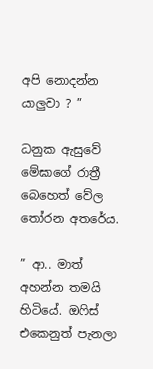අපි නොදන්න යාලුවා ? ”

ධනුක ඇසුවේ මේඝාගේ රාත්‍රී බෙහෙත් වේල තෝරන අතරේය.

” ආ.. මාත් අහන්න තමයි හිටියේ. ඔෆිස් එකෙනුත් පැනලා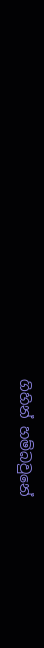ගිහින් හම්බවුනේ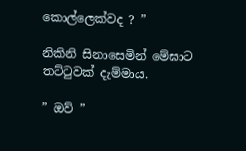කොල්ලෙක්වද ? ”

නිකිනි සිනාසෙමින් මේඝාට තට්ටුවක් දැම්මාය.

” ඔව් ”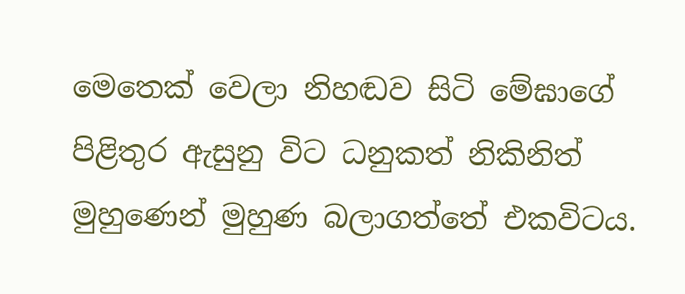මෙතෙක් වෙලා නිහඬව සිටි මේඝාගේ පිළිතුර ඇසුනු විට ධනුකත් නිකිනිත් මුහුණෙන් මුහුණ බලාගත්තේ එකවිටය.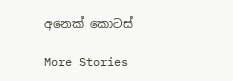අනෙක් කොටස්

More Stories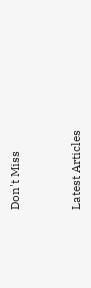Don't Miss


Latest Articles